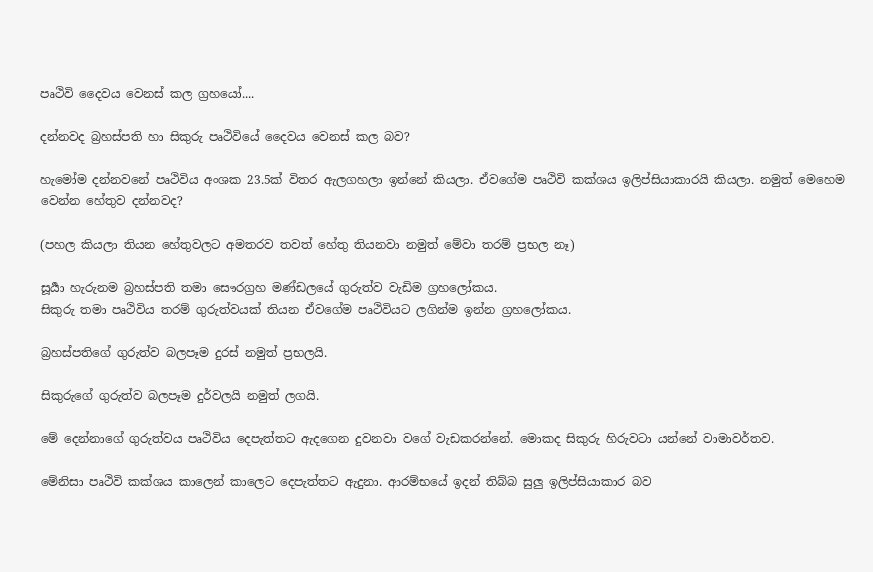පෘථිවි දෛවය වෙනස් කල ග්‍රහයෝ....

දන්නවද බ්‍රහස්පති හා සිකුරු පෘථිවියේ දෛවය වෙනස් කල බව?

හැමෝම දන්නවනේ පෘථිවිය අංශක 23.5ක් විතර ඇලගහලා ඉන්නේ කියලා. ඒවගේම පෘථිවි කක්ශය ඉලිප්සියාකාරයි කියලා. නමුත් මෙහෙම වෙන්න හේතුව දන්නවද?

(පහල කියලා තියන හේතුවලට අමතරව තවත් හේතු තියනවා නමුත් මේවා තරම් ප්‍රභල නෑ)

සූර්‍යා හැරුනම බ්‍රහස්පති තමා සෞරග්‍රහ මණ්ඩලයේ ගුරුත්ව වැඩිම ග්‍රහලෝකය.
සිකුරු තමා පෘථිවිය තරම් ගුරුත්වයක් තියන ඒවගේම පෘථිවියට ලගින්ම ඉන්න ග්‍රහලෝකය.

බ්‍රහස්පතිගේ ගුරුත්ව බලපෑම දුරස් නමුත් ප්‍රභලයි.

සිකුරුගේ ගුරුත්ව බලපෑම දුර්වලයි නමුත් ලගයි.

මේ දෙන්නාගේ ගුරුත්වය පෘථිවිය දෙපැත්තට ඇදගෙන දුවනවා වගේ වැඩකරන්නේ. මොකද සිකුරු හිරුවටා යන්නේ වාමාවර්තව.

මේනිසා පෘථිවි කක්ශය කාලෙන් කාලෙට දෙපැත්තට ඇදුනා. ආරම්භයේ ඉදන් තිබ්බ සුලු ඉලිප්සියාකාර බව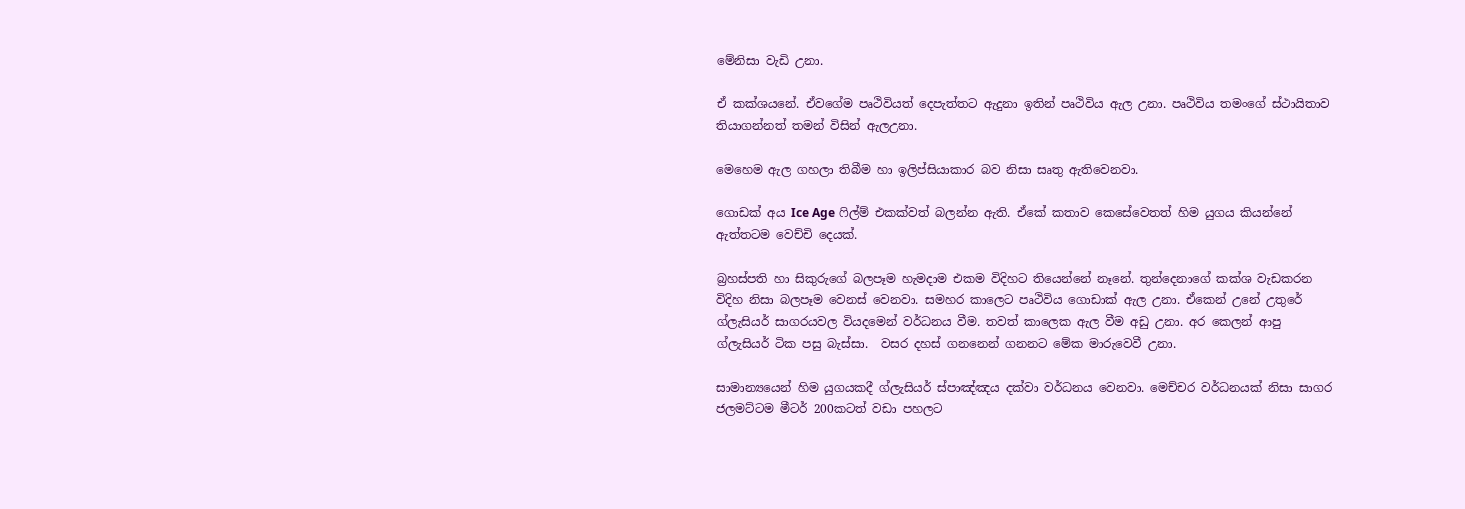මේනිසා වැඩි උනා.

ඒ කක්ශයනේ. ඒවගේම පෘථිවියත් දෙපැත්තට ඇදුනා ඉතින් පෘථිවිය ඇල උනා. පෘථිවිය තමංගේ ස්ථායිතාව තියාගන්නත් තමන් විසින් ඇලඋනා.

මෙහෙම ඇල ගහලා තිබීම හා ඉලිප්සියාකාර බව නිසා සෘතු ඇතිවෙනවා.

ගොඩක් අය Ice Age ෆිල්ම් එකක්වත් බලන්න ඇති. ඒකේ කතාව කෙසේවෙතත් හිම යුගය කියන්නේ ඇත්තටම වෙච්චි දෙයක්.

බ්‍රහස්පති හා සිකුරුගේ බලපෑම හැමදාම එකම විදිහට තියෙන්නේ නෑනේ. තුන්දෙනාගේ කක්ශ වැඩකරන විදිහ නිසා බලපෑම වෙනස් වෙනවා. සමහර කාලෙට පෘථිවිය ගොඩාක් ඇල උනා. ඒකෙන් උනේ උතුරේ ග්ලැසියර් සාගරයවල වියදමෙන් වර්ධනය වීම. තවත් කාලෙක ඇල වීම අඩු උනා. අර කෙලන් ආපු ග්ලැසියර් ටික පසු බැස්සා.  වසර දහස් ගනනෙන් ගනනට මේක මාරුවෙවී උනා.

සාමාන්‍යයෙන් හිම යුගයකදී ග්ලැසියර් ස්පාඤ්ඤය දක්වා වර්ධනය වෙනවා. මෙච්චර වර්ධනයක් නිසා සාගර ජලමට්ටම මීටර් 200කටත් වඩා පහලට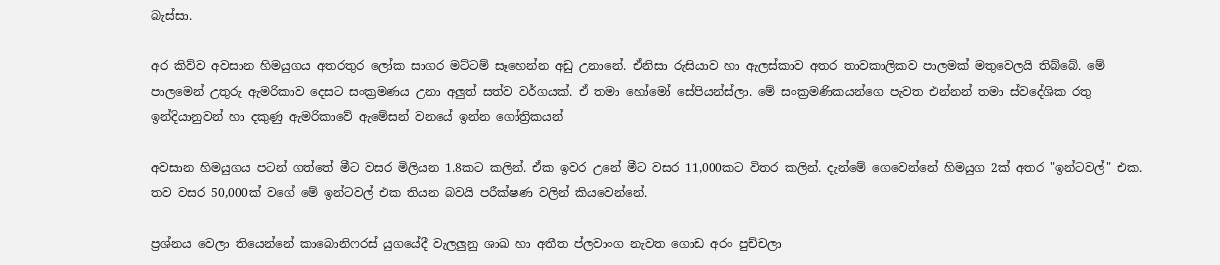බැස්සා.

අර කිව්ව අවසාන හිමයුගය අතරතුර ලෝක සාගර මට්ටම් සෑහෙන්න අඩු උනානේ. ඒනිසා රුසියාව හා ඇලස්කාව අතර තාවකාලිකව පාලමක් මතුවෙලයි තිබ්බේ. මේ පාලමෙන් උතුරු ඇමරිකාව දෙසට සංක්‍රමණය උනා අලුත් සත්ව වර්ගයක්. ඒ තමා හෝමෝ සේපියන්ස්ලා. මේ සංක්‍රමණිකයන්ගෙ පැවත එන්නන් තමා ස්වදේශික රතු ඉන්දියානුවන් හා දකුණු ඇමරිකාවේ ඇමේසන් වනයේ ඉන්න ගෝත්‍රිකයන්

අවසාන හිමයුගය පටන් ගත්තේ මීට වසර මිලියන 1.8කට කලින්. ඒක ඉවර උනේ මීට වසර 11,000කට විතර කලින්. දැන්මේ ගෙවෙන්නේ හිමයුග 2ක් අතර "ඉන්ටවල්" එක. තව වසර 50,000ක් වගේ මේ ඉන්ටවල් එක තියන බවයි පරීක්ෂණ වලින් කියවෙන්නේ.

ප්‍රශ්නය වෙලා තියෙන්නේ කාබොනිෆරස් යුගයේදී වැලලුනු ශාඛ හා අතීත ප්ලවාංග නැවත ගොඩ අරං පුච්චලා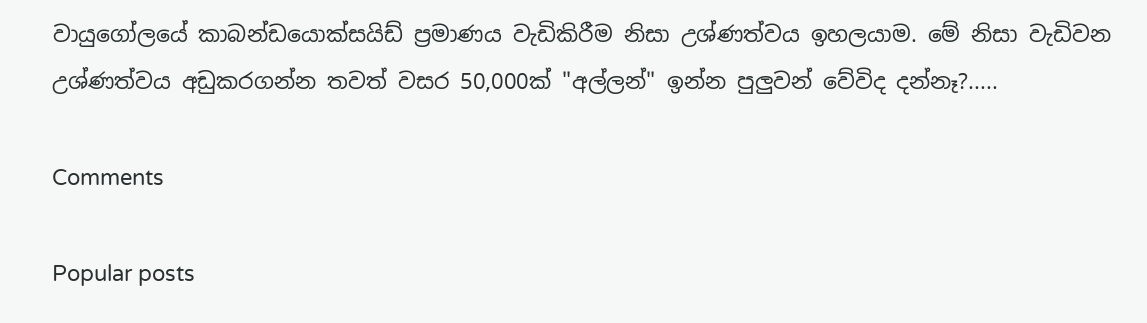වායුගෝලයේ කාබන්ඩයොක්සයිඩ් ප්‍රමාණය වැඩිකිරීම නිසා උශ්ණත්වය ඉහලයාම. මේ නිසා වැඩිවන උශ්ණත්වය අඩුකරගන්න තවත් වසර 50,000ක් "අල්ලන්" ඉන්න පුලුවන් වේවිද දන්නෑ?.....

Comments

Popular posts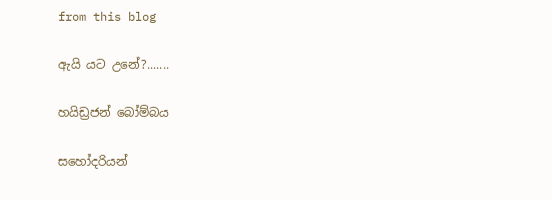from this blog

ඇයි යට උනේ?.......

හයිඩ්‍රජන් බෝම්බය

සහෝදරියන්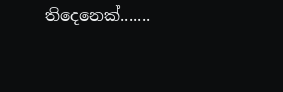තිදෙනෙක්.......